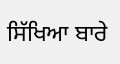ਸਿੱਖਿਆ ਬਾਰੇ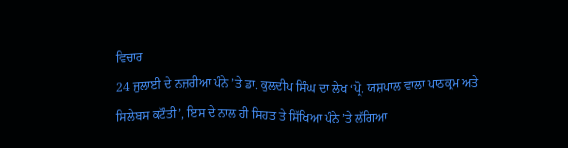ਵਿਚਾਰ
24 ਜੁਲਾਈ ਦੇ ਨਜ਼ਰੀਆ ਪੰਨੇ ’ਤੇ ਡਾ. ਕੁਲਦੀਪ ਸਿੰਘ ਦਾ ਲੇਖ ‘ਪ੍ਰੋ. ਯਸ਼ਪਾਲ ਵਾਲਾ ਪਾਠਕ੍ਰਮ ਅਤੇ ਸਿਲੇਬਸ ਕਟੌਤੀ’, ਇਸ ਦੇ ਨਾਲ ਹੀ ਸਿਹਤ ਤੇ ਸਿੱਖਿਆ ਪੰਨੇ ’ਤੇ ਲੱਗਿਆ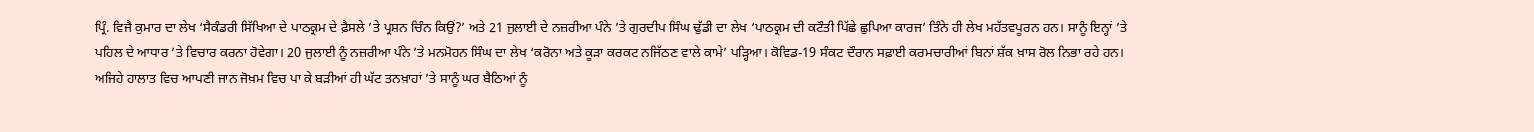ਪ੍ਰਿੰ. ਵਿਜੈ ਕੁਮਾਰ ਦਾ ਲੇਖ ‘ਸੈਕੰਡਰੀ ਸਿੱਖਿਆ ਦੇ ਪਾਠਕ੍ਰਮ ਦੇ ਫ਼ੈਸਲੇ ’ਤੇ ਪ੍ਰਸ਼ਨ ਚਿੰਨ ਕਿਉਂ?’ ਅਤੇ 21 ਜੁਲਾਈ ਦੇ ਨਜ਼ਰੀਆ ਪੰਨੇ ’ਤੇ ਗੁਰਦੀਪ ਸਿੰਘ ਢੁੱਡੀ ਦਾ ਲੇਖ ‘ਪਾਠਕ੍ਰਮ ਦੀ ਕਟੌਤੀ ਪਿੱਛੇ ਛੁਪਿਆ ਕਾਰਜ’ ਤਿੰਨੇ ਹੀ ਲੇਖ ਮਹੱਤਵਪੂਰਨ ਹਨ। ਸਾਨੂੰ ਇਨ੍ਹਾਂ ’ਤੇ ਪਹਿਲ ਦੇ ਆਧਾਰ ’ਤੇ ਵਿਚਾਰ ਕਰਨਾ ਹੋਵੇਗਾ। 20 ਜੁਲਾਈ ਨੂੰ ਨਜ਼ਰੀਆ ਪੰਨੇ ’ਤੇ ਮਨਮੋਹਨ ਸਿੰਘ ਦਾ ਲੇਖ ‘ਕਰੋਨਾ ਅਤੇ ਕੂੜਾ ਕਰਕਟ ਨਜਿੱਠਣ ਵਾਲੇ ਕਾਮੇ’ ਪੜ੍ਹਿਆ। ਕੋਵਿਡ-19 ਸੰਕਟ ਦੌਰਾਨ ਸਫ਼ਾਈ ਕਰਮਚਾਰੀਆਂ ਬਿਨਾਂ ਸ਼ੱਕ ਖ਼ਾਸ ਰੋਲ ਨਿਭਾ ਰਹੇ ਹਨ। ਅਜਿਹੇ ਹਾਲਾਤ ਵਿਚ ਆਪਣੀ ਜਾਨ ਜੋਖ਼ਮ ਵਿਚ ਪਾ ਕੇ ਬੜੀਆਂ ਹੀ ਘੱਟ ਤਨਖ਼ਾਹਾਂ ’ਤੇ ਸਾਨੂੰ ਘਰ ਬੈਠਿਆਂ ਨੂੰ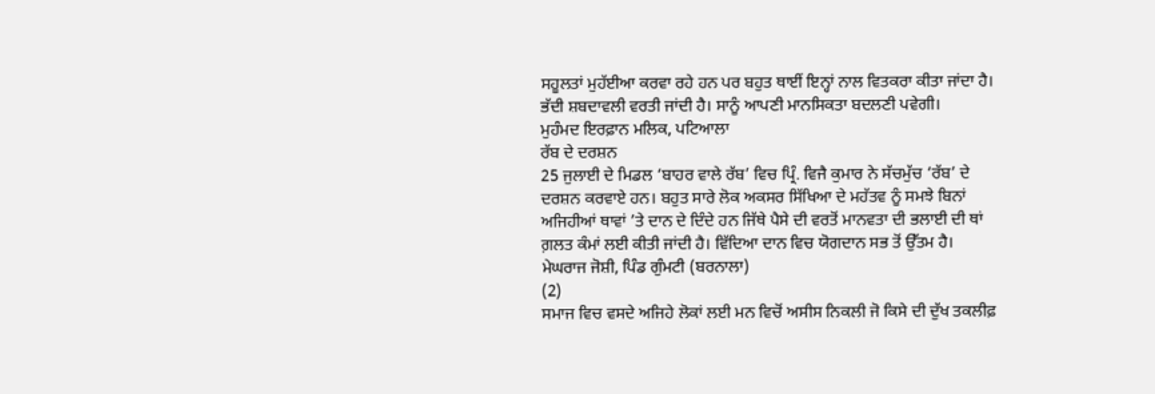ਸਹੂਲਤਾਂ ਮੁਹੱਈਆ ਕਰਵਾ ਰਹੇ ਹਨ ਪਰ ਬਹੁਤ ਥਾਈਂ ਇਨ੍ਹਾਂ ਨਾਲ ਵਿਤਕਰਾ ਕੀਤਾ ਜਾਂਦਾ ਹੈ। ਭੱਦੀ ਸ਼ਬਦਾਵਲੀ ਵਰਤੀ ਜਾਂਦੀ ਹੈ। ਸਾਨੂੰ ਆਪਣੀ ਮਾਨਸਿਕਤਾ ਬਦਲਣੀ ਪਵੇਗੀ।
ਮੁਹੰਮਦ ਇਰਫ਼ਾਨ ਮਲਿਕ, ਪਟਿਆਲਾ
ਰੱਬ ਦੇ ਦਰਸ਼ਨ
25 ਜੁਲਾਈ ਦੇ ਮਿਡਲ ‘ਬਾਹਰ ਵਾਲੇ ਰੱਬ’ ਵਿਚ ਪ੍ਰਿੰ. ਵਿਜੈ ਕੁਮਾਰ ਨੇ ਸੱਚਮੁੱਚ ‘ਰੱਬ’ ਦੇ ਦਰਸ਼ਨ ਕਰਵਾਏ ਹਨ। ਬਹੁਤ ਸਾਰੇ ਲੋਕ ਅਕਸਰ ਸਿੱਖਿਆ ਦੇ ਮਹੱਤਵ ਨੂੰ ਸਮਝੇ ਬਿਨਾਂ ਅਜਿਹੀਆਂ ਥਾਵਾਂ ’ਤੇ ਦਾਨ ਦੇ ਦਿੰਦੇ ਹਨ ਜਿੱਥੇ ਪੈਸੇ ਦੀ ਵਰਤੋਂ ਮਾਨਵਤਾ ਦੀ ਭਲਾਈ ਦੀ ਥਾਂ ਗ਼ਲਤ ਕੰਮਾਂ ਲਈ ਕੀਤੀ ਜਾਂਦੀ ਹੈ। ਵਿੱਦਿਆ ਦਾਨ ਵਿਚ ਯੋਗਦਾਨ ਸਭ ਤੋਂ ਉੱਤਮ ਹੈ।
ਮੇਘਰਾਜ ਜੋਸ਼ੀ, ਪਿੰਡ ਗੁੰਮਟੀ (ਬਰਨਾਲਾ)
(2)
ਸਮਾਜ ਵਿਚ ਵਸਦੇ ਅਜਿਹੇ ਲੋਕਾਂ ਲਈ ਮਨ ਵਿਚੋਂ ਅਸੀਸ ਨਿਕਲੀ ਜੋ ਕਿਸੇ ਦੀ ਦੁੱਖ ਤਕਲੀਫ਼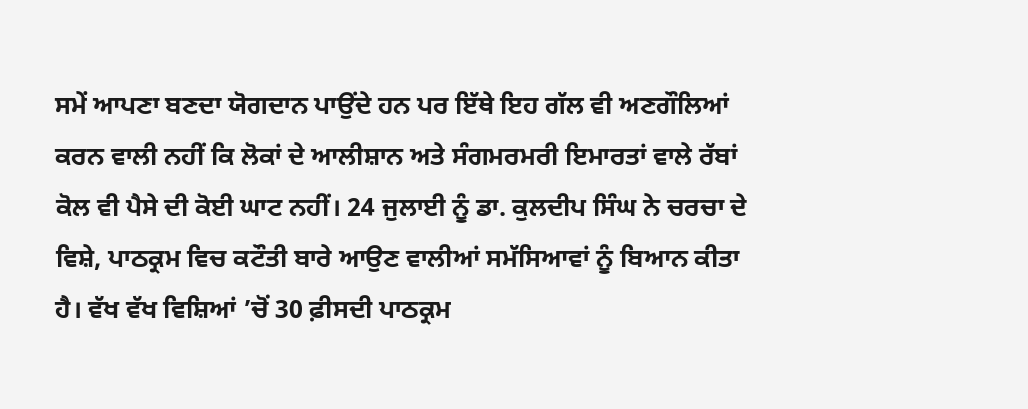ਸਮੇਂ ਆਪਣਾ ਬਣਦਾ ਯੋਗਦਾਨ ਪਾਉਂਦੇ ਹਨ ਪਰ ਇੱਥੇ ਇਹ ਗੱਲ ਵੀ ਅਣਗੌਲਿਆਂ ਕਰਨ ਵਾਲੀ ਨਹੀਂ ਕਿ ਲੋਕਾਂ ਦੇ ਆਲੀਸ਼ਾਨ ਅਤੇ ਸੰਗਮਰਮਰੀ ਇਮਾਰਤਾਂ ਵਾਲੇ ਰੱਬਾਂ ਕੋਲ ਵੀ ਪੈਸੇ ਦੀ ਕੋਈ ਘਾਟ ਨਹੀਂ। 24 ਜੁਲਾਈ ਨੂੰ ਡਾ. ਕੁਲਦੀਪ ਸਿੰਘ ਨੇ ਚਰਚਾ ਦੇ ਵਿਸ਼ੇ, ਪਾਠਕ੍ਰਮ ਵਿਚ ਕਟੌਤੀ ਬਾਰੇ ਆਉਣ ਵਾਲੀਆਂ ਸਮੱਸਿਆਵਾਂ ਨੂੰ ਬਿਆਨ ਕੀਤਾ ਹੈ। ਵੱਖ ਵੱਖ ਵਿਸ਼ਿਆਂ ’ਚੋਂ 30 ਫ਼ੀਸਦੀ ਪਾਠਕ੍ਰਮ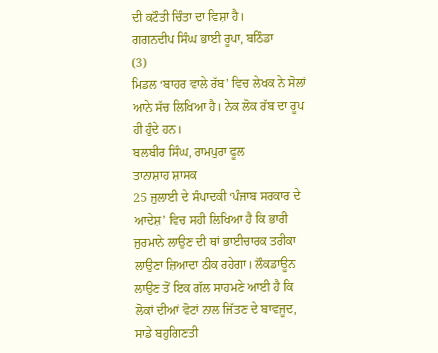ਦੀ ਕਟੌਤੀ ਚਿੰਤਾ ਦਾ ਵਿਸ਼ਾ ਹੈ।
ਗਗਨਦੀਪ ਸਿੰਘ ਭਾਈ ਰੂਪਾ, ਬਠਿੰਡਾ
(3)
ਮਿਡਲ ‘ਬਾਹਰ ਵਾਲੇ ਰੱਬ’ ਵਿਚ ਲੇਖਕ ਨੇ ਸੋਲਾਂ ਆਨੇ ਸੱਚ ਲਿਖਿਆ ਹੈ। ਨੇਕ ਲੋਕ ਰੱਬ ਦਾ ਰੂਪ ਹੀ ਹੁੰਦੇ ਹਨ।
ਬਲਬੀਰ ਸਿੰਘ, ਰਾਮਪੁਰਾ ਫੂਲ
ਤਾਨਾਸ਼ਾਹ ਸ਼ਾਸਕ
25 ਜੁਲਾਈ ਦੇ ਸੰਪਾਦਕੀ ‘ਪੰਜਾਬ ਸਰਕਾਰ ਦੇ ਆਦੇਸ਼’ ਵਿਚ ਸਹੀ ਲਿਖਿਆ ਹੈ ਕਿ ਭਾਰੀ ਜੁਰਮਾਨੇ ਲਾਉਣ ਦੀ ਥਾਂ ਭਾਈਚਾਰਕ ਤਰੀਕਾ ਲਾਉਣਾ ਜ਼ਿਆਦਾ ਠੀਕ ਰਹੇਗਾ। ਲੌਕਡਾਊਨ ਲਾਉਣ ਤੋਂ ਇਕ ਗੱਲ ਸਾਹਮਣੇ ਆਈ ਹੈ ਕਿ ਲੋਕਾਂ ਦੀਆਂ ਵੋਟਾਂ ਨਾਲ ਜਿੱਤਣ ਦੇ ਬਾਵਜੂਦ, ਸਾਡੇ ਬਹੁਗਿਣਤੀ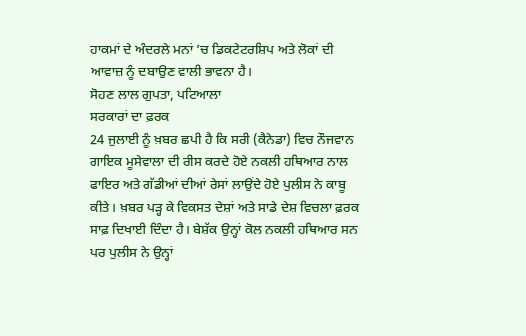ਹਾਕਮਾਂ ਦੇ ਅੰਦਰਲੇ ਮਨਾਂ ’ਚ ਡਿਕਟੇਟਰਸ਼ਿਪ ਅਤੇ ਲੋਕਾਂ ਦੀ ਆਵਾਜ਼ ਨੂੰ ਦਬਾਉਣ ਵਾਲੀ ਭਾਵਨਾ ਹੈ।
ਸੋਹਣ ਲਾਲ ਗੁਪਤਾ, ਪਟਿਆਲਾ
ਸਰਕਾਰਾਂ ਦਾ ਫ਼ਰਕ
24 ਜੁਲਾਈ ਨੂੰ ਖ਼ਬਰ ਛਪੀ ਹੈ ਕਿ ਸਰੀ (ਕੈਨੇਡਾ) ਵਿਚ ਨੌਜਵਾਨ ਗਾਇਕ ਮੂਸੇਵਾਲਾ ਦੀ ਰੀਸ ਕਰਦੇ ਹੋਏ ਨਕਲੀ ਹਥਿਆਰ ਨਾਲ ਫਾਇਰ ਅਤੇ ਗੱਡੀਆਂ ਦੀਆਂ ਰੇਸਾਂ ਲਾਉਂਦੇ ਹੋਏ ਪੁਲੀਸ ਨੇ ਕਾਬੂ ਕੀਤੇ। ਖ਼ਬਰ ਪੜ੍ਹ ਕੇ ਵਿਕਸਤ ਦੇਸ਼ਾਂ ਅਤੇ ਸਾਡੇ ਦੇਸ਼ ਵਿਚਲਾ ਫ਼ਰਕ ਸਾਫ਼ ਦਿਖਾਈ ਦਿੰਦਾ ਹੈ। ਬੇਸ਼ੱਕ ਉਨ੍ਹਾਂ ਕੋਲ ਨਕਲੀ ਹਥਿਆਰ ਸਨ ਪਰ ਪੁਲੀਸ ਨੇ ਉਨ੍ਹਾਂ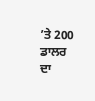’ਤੇ 200 ਡਾਲਰ ਦਾ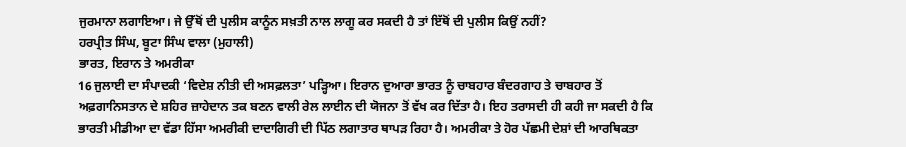ਜੁਰਮਾਨਾ ਲਗਾਇਆ। ਜੇ ਉੱਥੋਂ ਦੀ ਪੁਲੀਸ ਕਾਨੂੰਨ ਸਖ਼ਤੀ ਨਾਲ ਲਾਗੂ ਕਰ ਸਕਦੀ ਹੈ ਤਾਂ ਇੱਥੋਂ ਦੀ ਪੁਲੀਸ ਕਿਉਂ ਨਹੀਂ?
ਹਰਪ੍ਰੀਤ ਸਿੰਘ, ਬੂਟਾ ਸਿੰਘ ਵਾਲਾ (ਮੁਹਾਲੀ)
ਭਾਰਤ, ਇਰਾਨ ਤੇ ਅਮਰੀਕਾ
16 ਜੁਲਾਈ ਦਾ ਸੰਪਾਦਕੀ ‘ਵਿਦੇਸ਼ ਨੀਤੀ ਦੀ ਅਸਫ਼ਲਤਾ’ ਪੜ੍ਹਿਆ। ਇਰਾਨ ਦੁਆਰਾ ਭਾਰਤ ਨੂੰ ਚਾਬਹਾਰ ਬੰਦਰਗਾਹ ਤੇ ਚਾਬਹਾਰ ਤੋਂ ਅਫ਼ਗਾਨਿਸਤਾਨ ਦੇ ਸ਼ਹਿਰ ਜ਼ਾਹੇਦਾਨ ਤਕ ਬਣਨ ਵਾਲੀ ਰੇਲ ਲਾਈਨ ਦੀ ਯੋਜਨਾ ਤੋਂ ਵੱਖ ਕਰ ਦਿੱਤਾ ਹੈ। ਇਹ ਤਰਾਸਦੀ ਹੀ ਕਹੀ ਜਾ ਸਕਦੀ ਹੈ ਕਿ ਭਾਰਤੀ ਮੀਡੀਆ ਦਾ ਵੱਡਾ ਹਿੱਸਾ ਅਮਰੀਕੀ ਦਾਦਾਗਿਰੀ ਦੀ ਪਿੱਠ ਲਗਾਤਾਰ ਥਾਪੜ ਰਿਹਾ ਹੈ। ਅਮਰੀਕਾ ਤੇ ਹੋਰ ਪੱਛਮੀ ਦੇਸ਼ਾਂ ਦੀ ਆਰਥਿਕਤਾ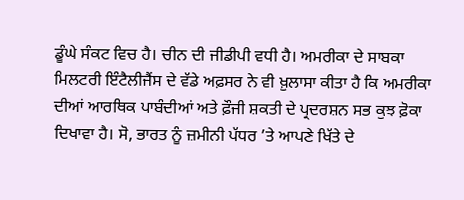ਡੂੰਘੇ ਸੰਕਟ ਵਿਚ ਹੈ। ਚੀਨ ਦੀ ਜੀਡੀਪੀ ਵਧੀ ਹੈ। ਅਮਰੀਕਾ ਦੇ ਸਾਬਕਾ ਮਿਲਟਰੀ ਇੰਟੈਲੀਜੈਂਸ ਦੇ ਵੱਡੇ ਅਫ਼ਸਰ ਨੇ ਵੀ ਖ਼ੁਲਾਸਾ ਕੀਤਾ ਹੈ ਕਿ ਅਮਰੀਕਾ ਦੀਆਂ ਆਰਥਿਕ ਪਾਬੰਦੀਆਂ ਅਤੇ ਫ਼ੌਜੀ ਸ਼ਕਤੀ ਦੇ ਪ੍ਰਦਰਸ਼ਨ ਸਭ ਕੁਝ ਫ਼ੋਕਾ ਦਿਖਾਵਾ ਹੈ। ਸੋ, ਭਾਰਤ ਨੂੰ ਜ਼ਮੀਨੀ ਪੱਧਰ ’ਤੇ ਆਪਣੇ ਖਿੱਤੇ ਦੇ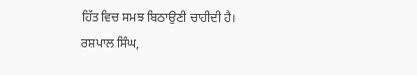ਹਿੱਤ ਵਿਚ ਸਮਝ ਬਿਠਾਉਣੀ ਚਾਹੀਦੀ ਹੈ।
ਰਸ਼ਪਾਲ ਸਿੰਘ,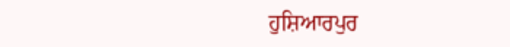ਹੁਸ਼ਿਆਰਪੁਰ